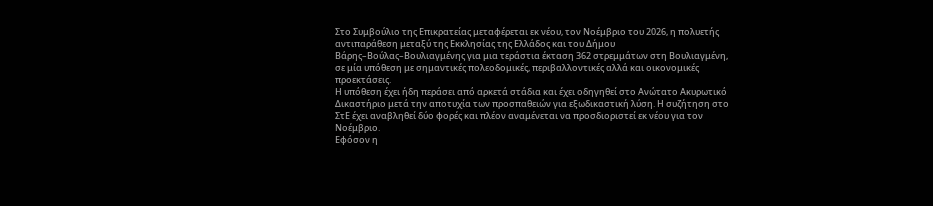Στο Συμβούλιο της Επικρατείας μεταφέρεται εκ νέου, τον Νοέμβριο του 2026, η πολυετής αντιπαράθεση μεταξύ της Εκκλησίας της Ελλάδος και του Δήμου Βάρης–Βούλας–Βουλιαγμένης για μια τεράστια έκταση 362 στρεμμάτων στη Βουλιαγμένη, σε μία υπόθεση με σημαντικές πολεοδομικές, περιβαλλοντικές αλλά και οικονομικές προεκτάσεις.
Η υπόθεση έχει ήδη περάσει από αρκετά στάδια και έχει οδηγηθεί στο Ανώτατο Ακυρωτικό Δικαστήριο μετά την αποτυχία των προσπαθειών για εξωδικαστική λύση. Η συζήτηση στο ΣτΕ έχει αναβληθεί δύο φορές και πλέον αναμένεται να προσδιοριστεί εκ νέου για τον Νοέμβριο.
Εφόσον η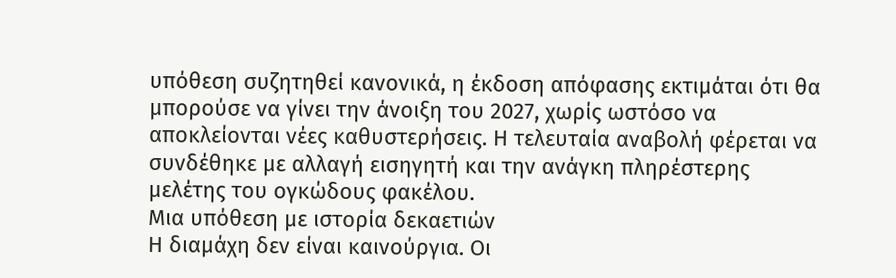υπόθεση συζητηθεί κανονικά, η έκδοση απόφασης εκτιμάται ότι θα μπορούσε να γίνει την άνοιξη του 2027, χωρίς ωστόσο να αποκλείονται νέες καθυστερήσεις. Η τελευταία αναβολή φέρεται να συνδέθηκε με αλλαγή εισηγητή και την ανάγκη πληρέστερης μελέτης του ογκώδους φακέλου.
Μια υπόθεση με ιστορία δεκαετιών
Η διαμάχη δεν είναι καινούργια. Οι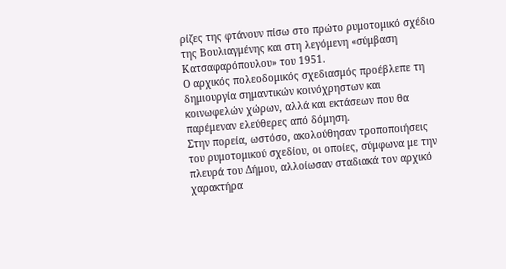ρίζες της φτάνουν πίσω στο πρώτο ρυμοτομικό σχέδιο της Βουλιαγμένης και στη λεγόμενη «σύμβαση Κατσαφαρόπουλου» του 1951.
Ο αρχικός πολεοδομικός σχεδιασμός προέβλεπε τη δημιουργία σημαντικών κοινόχρηστων και κοινωφελών χώρων, αλλά και εκτάσεων που θα παρέμεναν ελεύθερες από δόμηση.
Στην πορεία, ωστόσο, ακολούθησαν τροποποιήσεις του ρυμοτομικού σχεδίου, οι οποίες, σύμφωνα με την πλευρά του Δήμου, αλλοίωσαν σταδιακά τον αρχικό χαρακτήρα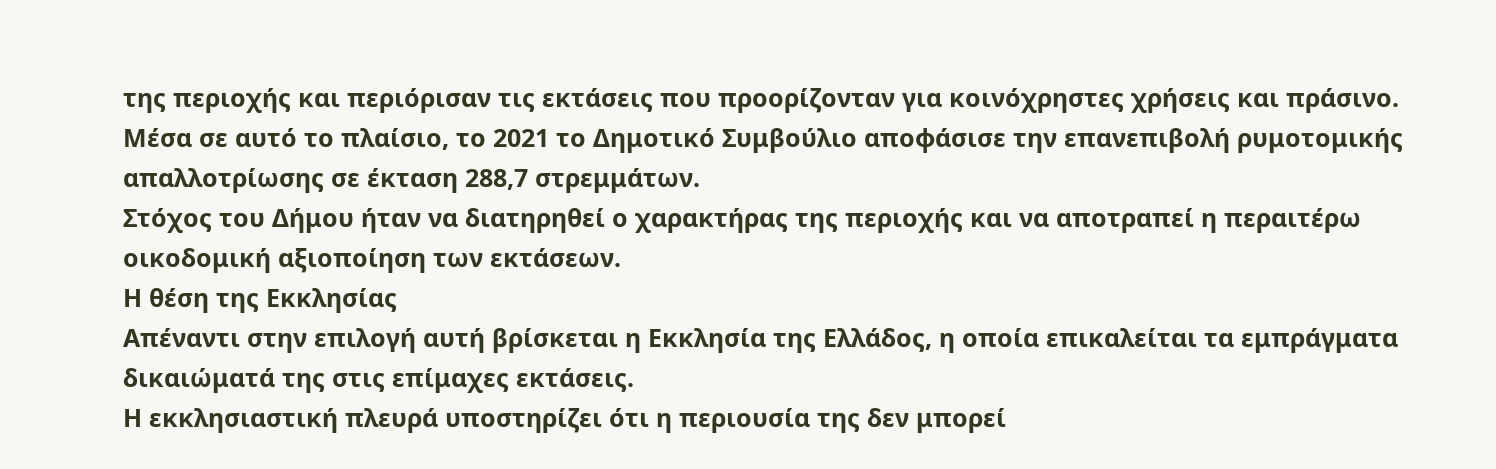της περιοχής και περιόρισαν τις εκτάσεις που προορίζονταν για κοινόχρηστες χρήσεις και πράσινο.
Μέσα σε αυτό το πλαίσιο, το 2021 το Δημοτικό Συμβούλιο αποφάσισε την επανεπιβολή ρυμοτομικής απαλλοτρίωσης σε έκταση 288,7 στρεμμάτων.
Στόχος του Δήμου ήταν να διατηρηθεί ο χαρακτήρας της περιοχής και να αποτραπεί η περαιτέρω οικοδομική αξιοποίηση των εκτάσεων.
Η θέση της Εκκλησίας
Απέναντι στην επιλογή αυτή βρίσκεται η Εκκλησία της Ελλάδος, η οποία επικαλείται τα εμπράγματα δικαιώματά της στις επίμαχες εκτάσεις.
Η εκκλησιαστική πλευρά υποστηρίζει ότι η περιουσία της δεν μπορεί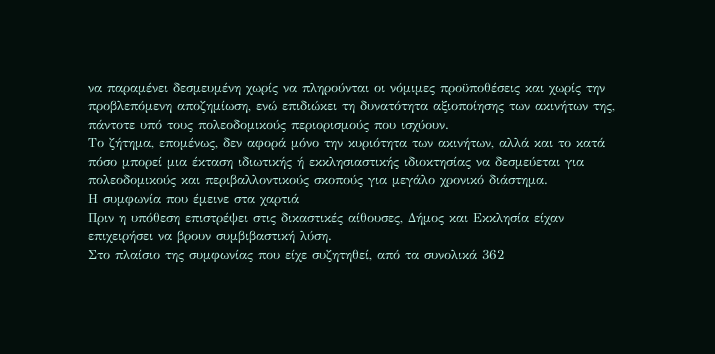να παραμένει δεσμευμένη χωρίς να πληρούνται οι νόμιμες προϋποθέσεις και χωρίς την προβλεπόμενη αποζημίωση, ενώ επιδιώκει τη δυνατότητα αξιοποίησης των ακινήτων της, πάντοτε υπό τους πολεοδομικούς περιορισμούς που ισχύουν.
Το ζήτημα, επομένως, δεν αφορά μόνο την κυριότητα των ακινήτων, αλλά και το κατά πόσο μπορεί μια έκταση ιδιωτικής ή εκκλησιαστικής ιδιοκτησίας να δεσμεύεται για πολεοδομικούς και περιβαλλοντικούς σκοπούς για μεγάλο χρονικό διάστημα.
Η συμφωνία που έμεινε στα χαρτιά
Πριν η υπόθεση επιστρέψει στις δικαστικές αίθουσες, Δήμος και Εκκλησία είχαν επιχειρήσει να βρουν συμβιβαστική λύση.
Στο πλαίσιο της συμφωνίας που είχε συζητηθεί, από τα συνολικά 362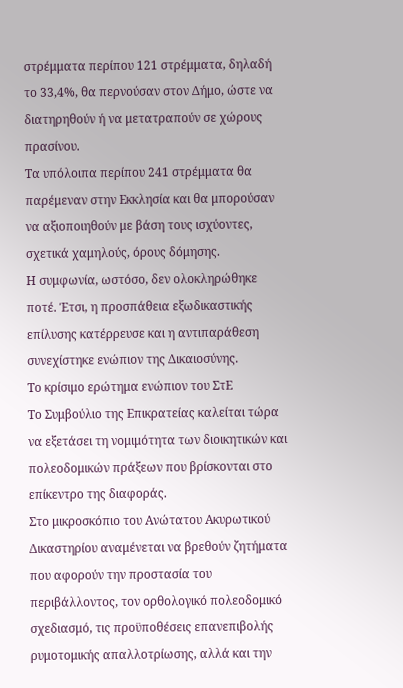στρέμματα περίπου 121 στρέμματα, δηλαδή το 33,4%, θα περνούσαν στον Δήμο, ώστε να διατηρηθούν ή να μετατραπούν σε χώρους πρασίνου.
Τα υπόλοιπα περίπου 241 στρέμματα θα παρέμεναν στην Εκκλησία και θα μπορούσαν να αξιοποιηθούν με βάση τους ισχύοντες, σχετικά χαμηλούς, όρους δόμησης.
Η συμφωνία, ωστόσο, δεν ολοκληρώθηκε ποτέ. Έτσι, η προσπάθεια εξωδικαστικής επίλυσης κατέρρευσε και η αντιπαράθεση συνεχίστηκε ενώπιον της Δικαιοσύνης.
Το κρίσιμο ερώτημα ενώπιον του ΣτΕ
Το Συμβούλιο της Επικρατείας καλείται τώρα να εξετάσει τη νομιμότητα των διοικητικών και πολεοδομικών πράξεων που βρίσκονται στο επίκεντρο της διαφοράς.
Στο μικροσκόπιο του Ανώτατου Ακυρωτικού Δικαστηρίου αναμένεται να βρεθούν ζητήματα που αφορούν την προστασία του περιβάλλοντος, τον ορθολογικό πολεοδομικό σχεδιασμό, τις προϋποθέσεις επανεπιβολής ρυμοτομικής απαλλοτρίωσης, αλλά και την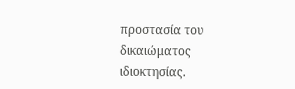προστασία του δικαιώματος ιδιοκτησίας.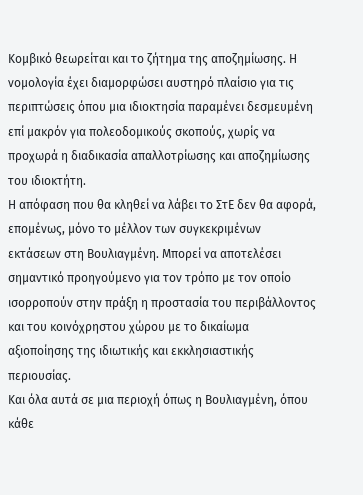Κομβικό θεωρείται και το ζήτημα της αποζημίωσης. Η νομολογία έχει διαμορφώσει αυστηρό πλαίσιο για τις περιπτώσεις όπου μια ιδιοκτησία παραμένει δεσμευμένη επί μακρόν για πολεοδομικούς σκοπούς, χωρίς να προχωρά η διαδικασία απαλλοτρίωσης και αποζημίωσης του ιδιοκτήτη.
Η απόφαση που θα κληθεί να λάβει το ΣτΕ δεν θα αφορά, επομένως, μόνο το μέλλον των συγκεκριμένων εκτάσεων στη Βουλιαγμένη. Μπορεί να αποτελέσει σημαντικό προηγούμενο για τον τρόπο με τον οποίο ισορροπούν στην πράξη η προστασία του περιβάλλοντος και του κοινόχρηστου χώρου με το δικαίωμα αξιοποίησης της ιδιωτικής και εκκλησιαστικής περιουσίας.
Και όλα αυτά σε μια περιοχή όπως η Βουλιαγμένη, όπου κάθε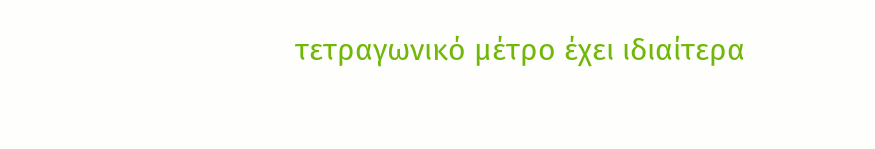τετραγωνικό μέτρο έχει ιδιαίτερα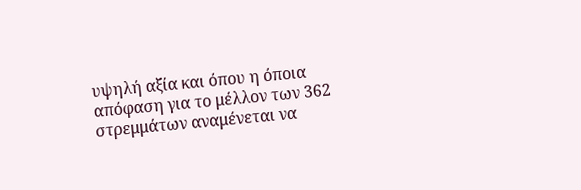υψηλή αξία και όπου η όποια απόφαση για το μέλλον των 362 στρεμμάτων αναμένεται να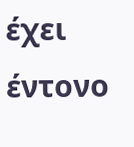έχει έντονο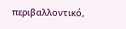περιβαλλοντικό,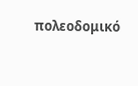πολεοδομικό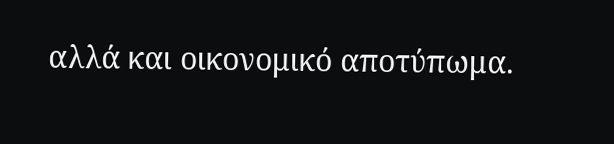αλλά και οικονομικό αποτύπωμα.